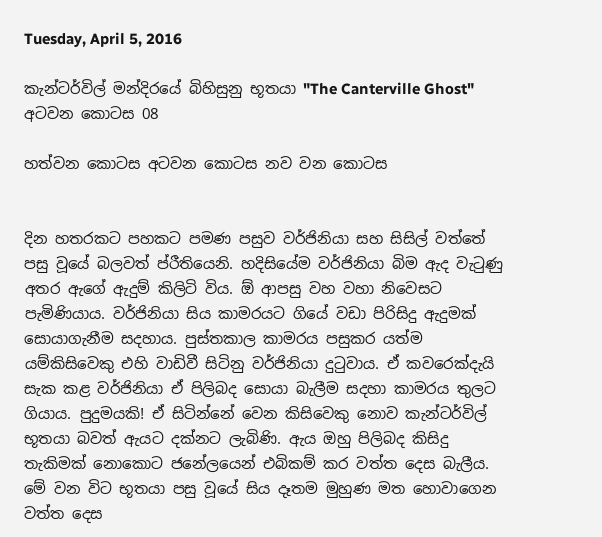Tuesday, April 5, 2016

කැන්ටර්විල් මන්දිරයේ බිහිසුනු භූතයා "The Canterville Ghost" අටවන කොටස 08

හත්වන කොටස අටවන කොටස නව වන කොටස


දින හතරකට පහකට පමණ පසුව වර්ජිනියා සහ සිසිල් වත්තේ පසු වූයේ බලවත් ප්රීතියෙනි. හදිසියේම වර්ජිනියා බිම ඇද වැටුණු අතර ඇගේ ඇදුම් කිලිටි විය. ඕ ආපසු වහ වහා නිවෙසට පැමිණියාය. වර්ජිනියා සිය කාමරයට ගියේ වඩා පිරිසිදු ඇදුමක් සොයාගැනීම සදහාය. පුස්තකාල කාමරය පසුකර යත්ම යම්කිසිවෙකු එහි වාඩිවී සිටිනු වර්ජිනියා දුටුවාය. ඒ කවරෙක්දැයි සැක කළ වර්ජිනියා ඒ පිලිබද සොයා බැලීම සදහා කාමරය තුලට ගියාය. පුදුමයකි! ඒ සිටින්නේ වෙන කිසිවෙකු නොව කැන්ටර්විල් භූතයා බවත් ඇයට දක්නට ලැබිණි. ඇය ඔහු පිලිබද කිසිදු තැකිමක් නොකොට ජනේලයෙන් එබිකම් කර වත්ත දෙස බැලීය. මේ වන විට භූතයා පසු වූයේ සිය දෑතම මුහුණ මත හොවාගෙන වත්ත දෙස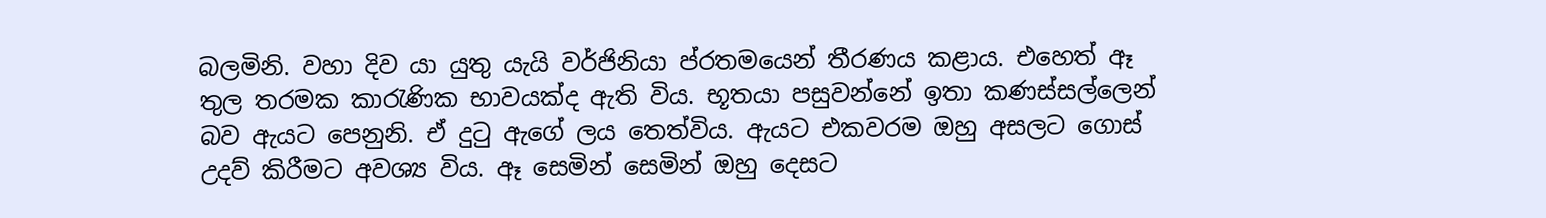බලමිනි. වහා දිව යා යුතු යැයි වර්ජිනියා ප්රතමයෙන් තීරණය කළාය. එහෙත් ඈ තුල තරමක කාරැණික භාවයක්ද ඇති විය. භූතයා පසුවන්නේ ඉතා කණස්සල්ලෙන් බව ඇයට පෙනුනි. ඒ දුටු ඇගේ ලය තෙත්විය. ඇයට එකවරම ඔහු අසලට ගොස් උදව් කිරීමට අවශ්‍ය විය. ඈ සෙමින් සෙමින් ඔහු දෙසට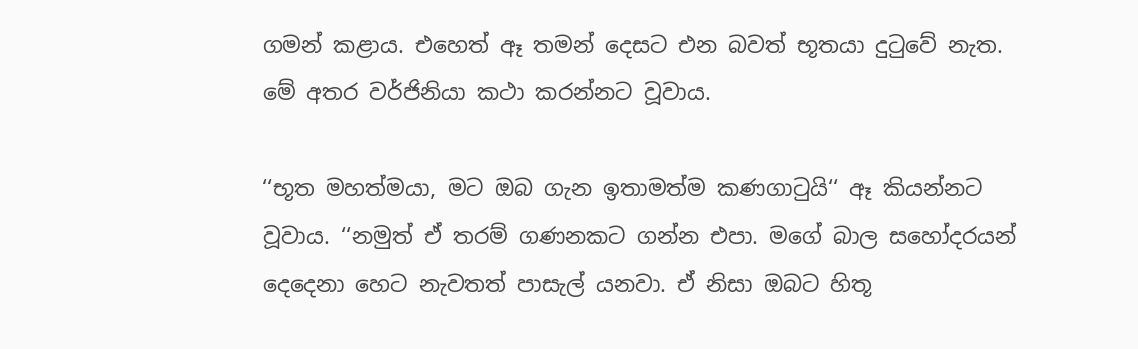ගමන් කළාය. එහෙත් ඈ තමන් දෙසට එන බවත් භූතයා දුටුවේ නැත. මේ අතර වර්ජිනියා කථා කරන්නට වූවාය.

‘‘භූත මහත්මයා, මට ඔබ ගැන ඉතාමත්ම කණගාටුයි‘‘ ඈ කියන්නට වූවාය. ‘‘නමුත් ඒ තරම් ගණනකට ගන්න එපා. මගේ බාල සහෝදරයන් දෙදෙනා හෙට නැවතත් පාසැල් යනවා. ඒ නිසා ඔබට හිතූ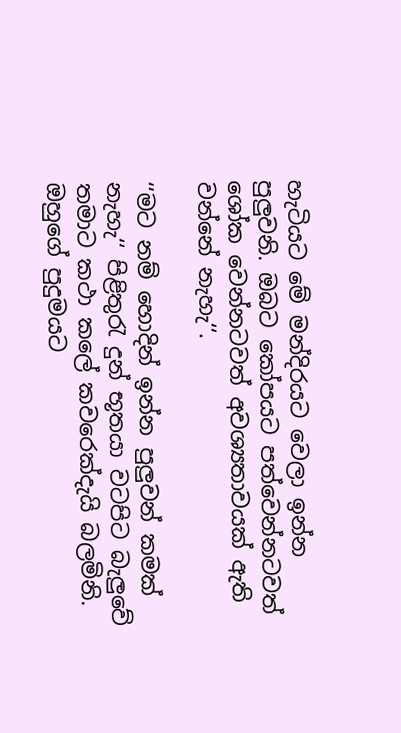හැටියට මේ මන්දිරයට වෙලා ඉන්න පුලුවනි. ඔබට කෝපයට පත්වෙන්නටවත් ශෝක වෙන්නටවත් අවශ්‍යතාවයක් ඇති වන්නේ නැහැ‘‘.

‘‘මට නම් හොදින් ඉන්න පුලුවන් කමක් නැහැ‘‘ පිළිතුරැ දුන් භූතයා වටපිට බැලුවේ තමාට කථා කලේ කවරෙක්දැයි බලමිනි. ඔහුගේ පුදුමයට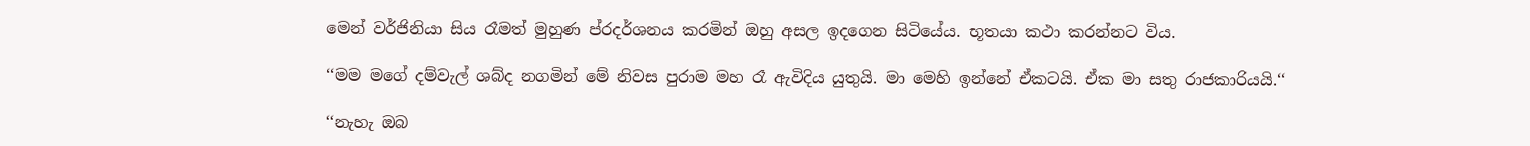මෙන් වර්ජිනියා සිය රෑමත් මුහුණ ප්රදර්ශනය කරමින් ඔහු අසල ඉදගෙන සිටියේය. භූතයා කථා කරන්නට විය.

‘‘මම මගේ දම්වැල් ශබ්ද නගමින් මේ නිවස පුරාම මහ රෑ ඇවිදිය යුතුයි. මා මෙහි ඉන්නේ ඒකටයි. ඒක මා සතු රාජකාරියයි.‘‘

‘‘නැහැ ඔබ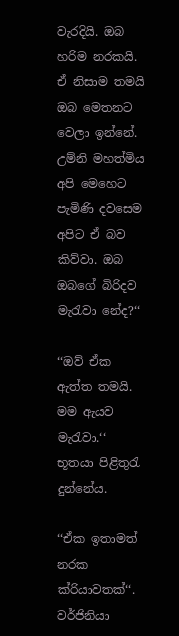වැරදියි. ඔබ හරිම නරකයි. ඒ නිසාම තමයි ඔබ මෙතනට වෙලා ඉන්නේ. උම්නි මහත්මිය අපි මෙහෙට පැමිණි දවසෙම අපිට ඒ බව කිව්වා. ඔබ ඔබගේ බිරිදව මැරැවා නේද?‘‘

‘‘ඔව් ඒක ඇත්ත තමයි. මම ඇයව මැරැවා.‘‘ භූතයා පිළිතුරැ දුන්නේය.

‘‘ඒක ඉතාමත් නරක ක්රියාවතක්‘‘. වර්ජිනියා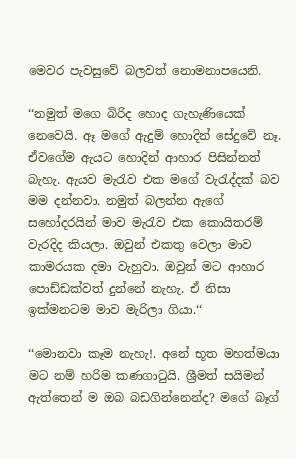මෙවර පැවසුවේ බලවත් නොමනාපයෙනි.

‘‘නමුත් මගෙ බිරිද හොද ගැහැණියෙක් නෙවෙයි. ඈ මගේ ඇදුම් හොදින් සේදුවේ නෑ. ඒවගේම ඇයට හොදින් ආහාර පිසින්නත් බැහැ. ඇයව මැරැව එක මගේ වැරැද්දක් බව මම දන්නවා. නමුත් බලන්න ඇගේ සහෝදරයින් මාව මැරැව එක කොයිතරම් වැරදිද කියලා. ඔවුන් එකතු වෙලා මාව කාමරයක දමා වැහුවා. ඔවුන් මට ආහාර පොඩ්ඩක්වත් දුන්නේ නැහැ. ඒ නිසා ඉක්මනටම මාව මැරිලා ගියා.‘‘

‘‘මොනවා කෑම නැහැ!. අනේ භූත මහත්මයා මට නම් හරිම කණගාටුයි. ශ්‍රීමත් සයිමන් ඇත්තෙන් ම ඔබ බඩගින්නෙන්ද? මගේ බෑග්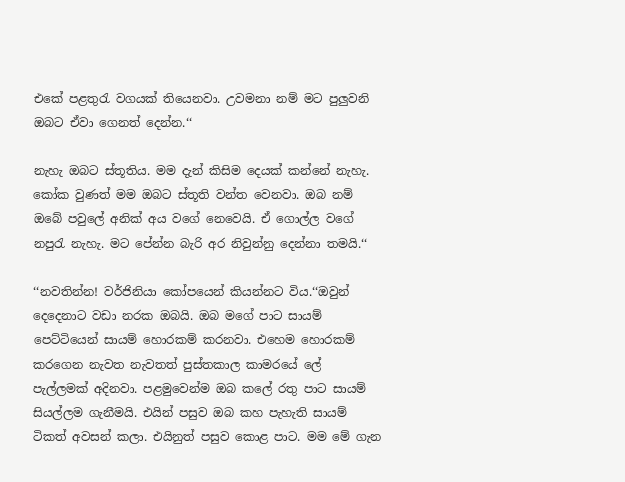එකේ පළතුරැ වගයක් තියෙනවා. උවමනා නම් මට පුලුවනි ඔබට ඒවා ගෙනත් දෙන්න.‘‘

නැහැ ඔබට ස්තූතිය. මම දැන් කිසිම දෙයක් කන්නේ නැහැ. කෝක වුණත් මම ඔබට ස්තූති වන්ත වෙනවා. ඔබ නම් ඔබේ පවුලේ අනික් අය වගේ නෙවෙයි. ඒ ගොල්ල වගේ නපුරැ නැහැ. මට පේන්න බැරි අර නිවුන්නු දෙන්නා තමයි.‘‘

‘‘නවතින්න! වර්ජිනියා කෝපයෙන් කියන්නට විය.‘‘ඔවුන් දෙදෙනාට වඩා නරක ඔබයි. ඔබ මගේ පාට සායම් පෙට්ටියෙන් සායම් හොරකම් කරනවා. එහෙම හොරකම් කරගෙන නැවත නැවතත් පුස්තකාල කාමරයේ ලේ පැල්ලමක් අදිනවා. පළමුවෙන්ම ඔබ කලේ රතු පාට සායම් සියල්ලම ගැනීමයි. එයින් පසුව ඔබ කහ පැහැති සායම් ටිකත් අවසන් කලා. එයිනුත් පසුව කොළ පාට. මම මේ ගැන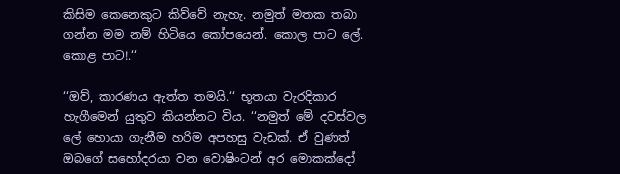කිසිම කෙනෙකුට කිව්වේ නැහැ. නමුත් මතක තබා ගන්න මම නම් හිටියෙ කෝපයෙන්. කොල පාට ලේ. කොළ පාට!.‘‘

‘‘ඔව්, කාරණය ඇත්ත තමයි.‘‘ භූතයා වැරදිකාර හැගීමෙන් යුතුව කියන්නට විය. ‘‘නමුත් මේ දවස්වල ලේ හොයා ගැනීම හරිම අපහසු වැඩක්. ඒ වුණත් ඔබගේ සහෝදරයා වන වොෂිංටන් අර මොකක්දෝ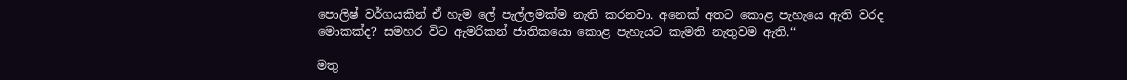පොලිෂ් වර්ගයකින් ඒ හැම ලේ පැල්ලමක්ම නැති කරනවා. අනෙක් අතට කොළ පැහැයෙ ඇති වරද මොකක්ද? සමහර විට ඇමරිකන් ජාතිකයො කොළ පැහැයට කැමති නැතුවම ඇති.‘‘

මතු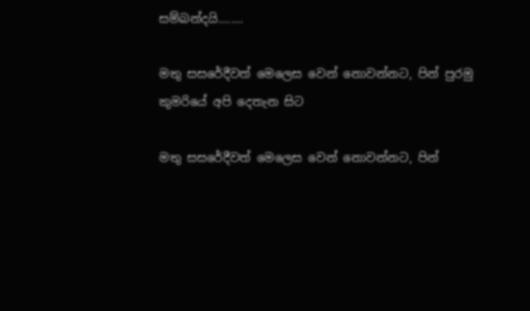සම්බන්දයි........

මතු සසරේදීවත් මෙලෙස වෙන් නොවන්නට, පින් පුරමු කුමරියේ අපි දෙතැන සිට

මතු සසරේදීවත් මෙලෙස වෙන් නොවන්නට, පින්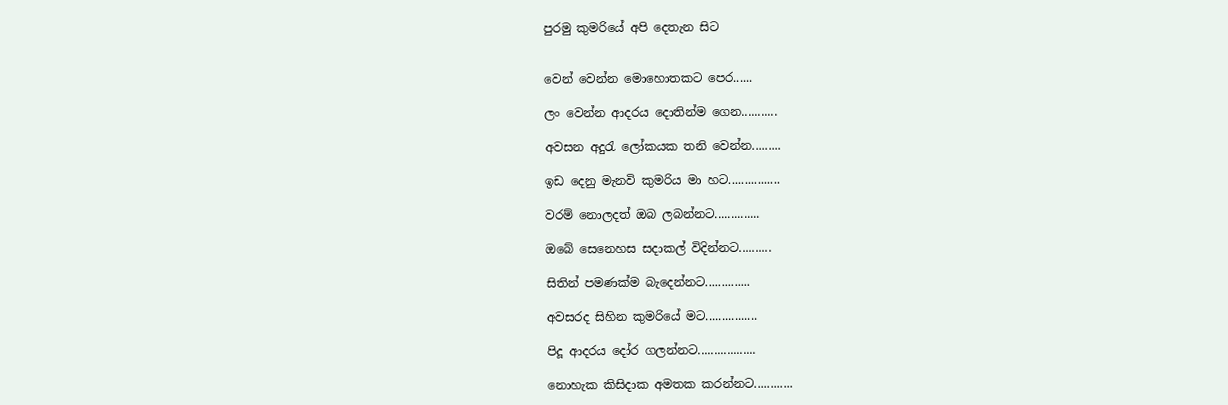පුරමු කුමරියේ අපි දෙතැන සිට


වෙන් වෙන්න මොහොතකට පෙර......

ලං වෙන්න ආදරය දොතින්ම ගෙන...........

අවසන අදුරැ ලෝකයක තනි වෙන්න.........

ඉඩ දෙනු මැනවි කුමරිය මා හට................

වරම් නොලදත් ඔබ ලබන්නට..............

ඔබේ සෙනෙහස සදාකල් විදින්නට..........

සිතින් පමණක්ම බැදෙන්නට..............

අවසරද සිහින කුමරියේ මට................

පිදූ ආදරය දෝර ගලන්නට..................

නොහැක කිසිදාක අමතක කරන්නට............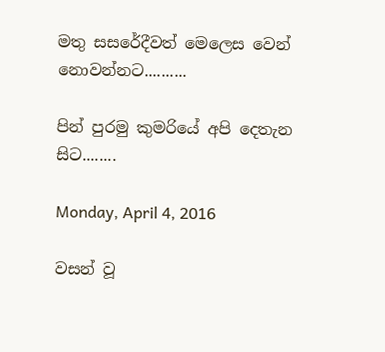මතු සසරේදීවත් මෙලෙස වෙන් නොවන්නට..........

පින් පුරමු කුමරියේ අපි දෙතැන සිට........

Monday, April 4, 2016

වසන් වූ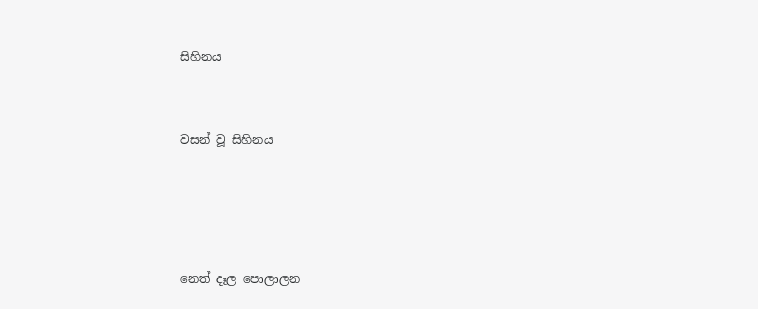සිහිනය


වසන් වූ සිහිනය




නෙත් දෑල පොලාලන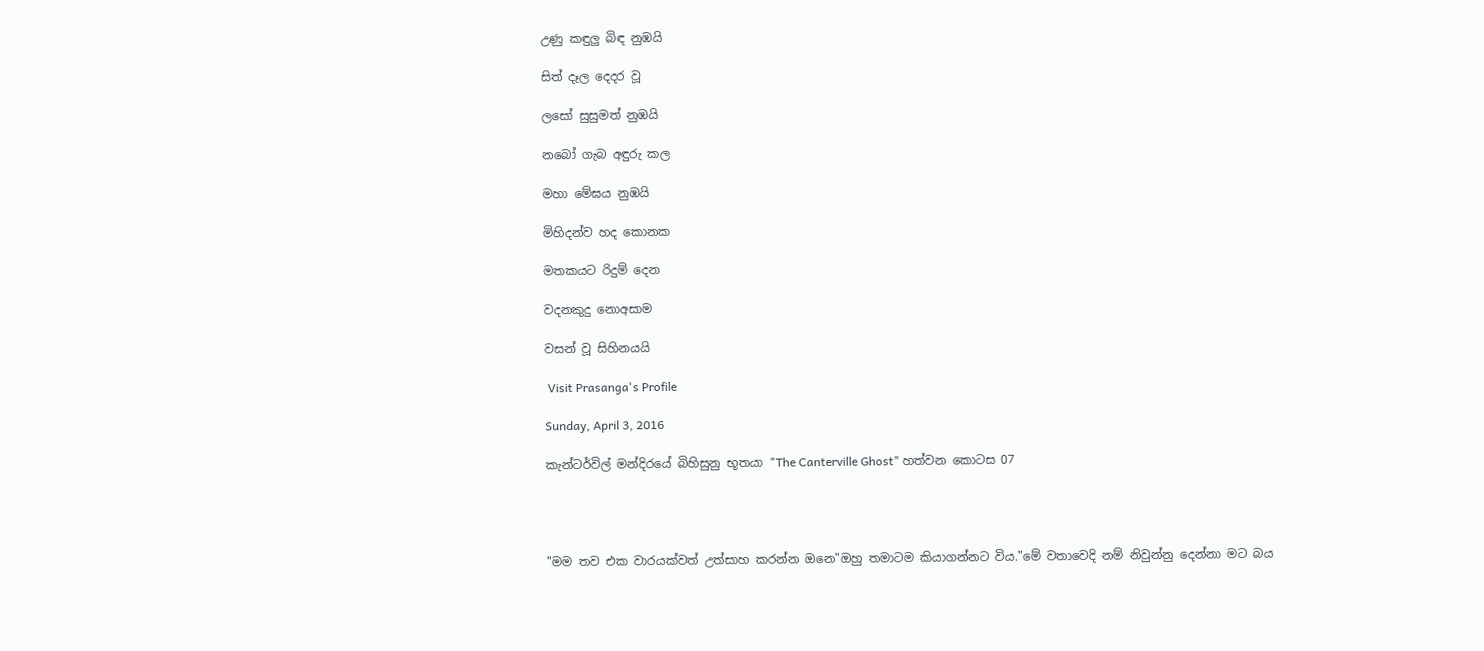උණු කඳුලු බිඳ නුඹයි

සිත් දෑල දෙදර වූ

ලසෝ සුසුමත් නුඹයි

නබෝ ගැබ අඳුරු කල

මහා මේඝය නුඹයි

මිහිදන්ව හද කොනක

මතකයට රිදුම් දෙන

වදනකුදු නොඅසාම

වසන් වූ සිහිනයයි

 Visit Prasanga's Profile

Sunday, April 3, 2016

කැන්ටර්විල් මන්දිරයේ බිහිසුනු භූතයා "The Canterville Ghost" හත්වන කොටස 07




"මම තව එක වාරයක්වත් උත්සාහ කරන්න ඔනෙ"ඔහු තමාටම කියාගන්නට විය."මේ වතාවෙදි නම් නිවුන්නු දෙන්නා මට බය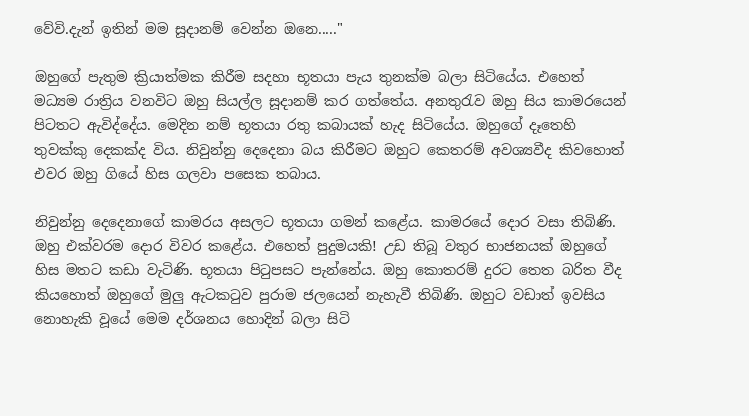වේවි.දැන් ඉතින් මම සූදානම් වෙන්න ඔනෙ....."

ඔහුගේ පැතුම ක්‍රියාත්මක කිරීම සදහා භූතයා පැය තුනක්ම බලා සිටියේය. එහෙත් මධ්‍යම රාත්‍රිය වනවිට ඔහු සියල්ල සූදානම් කර ගත්තේය. අනතුරැව ඔහු සිය කාමරයෙන් පිටතට ඇවිද්දේය. මෙදින නම් භූතයා රතු කබායක් හැද සිටියේය. ඔහුගේ දෑතෙහි තුවක්කු දෙකක්ද විය. නිවුන්නු දෙදෙනා බය කිරීමට ඔහුට කෙතරම් අවශ්‍යවීද කිවහොත් එවර ඔහු ගියේ හිස ගලවා පසෙක තබාය.

නිවුන්නු දෙදෙනාගේ කාමරය අසලට භූතයා ගමන් කළේය. කාමරයේ දොර වසා තිබිණි. ඔහු එක්වරම දොර විවර කළේය. එහෙත් පුදුමයකි! උඩ තිබූ වතුර භාජනයක් ඔහුගේ හිස මතට කඩා වැටිණි. භූතයා පිටුපසට පැන්නේය. ඔහු කොතරම් දුරට තෙත බරිත වීද කියහොත් ඔහුගේ මුලු ඇටකටුව පුරාම ජලයෙන් නැහැවී තිබිණි. ඔහුට වඩාත් ඉවසිය නොහැකි වූයේ මෙම දර්ශනය හොදින් බලා සිටි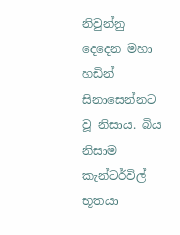නිවුන්නු දෙදෙන මහා හඩින් සිනාසෙන්නට වූ නිසාය. බිය නිසාම කැන්ටර්විල් භූතයා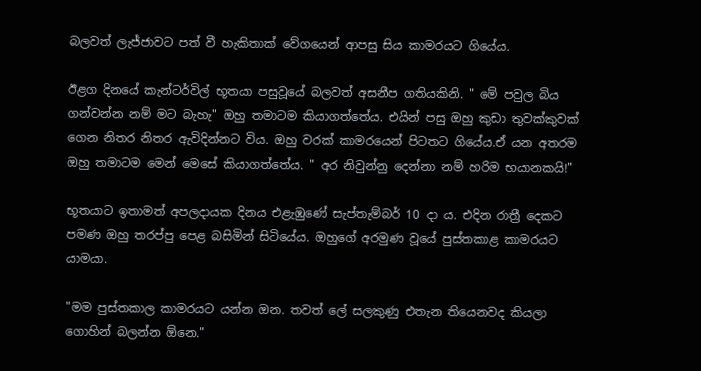බලවත් ලැජ්ජාවට පත් වී හැකිතාක් වේගයෙන් ආපසු සිය කාමරයට ගියේය.

ඊළග දිනයේ කැන්ටර්විල් භූතයා පසුවූයේ බලවත් අසනීප ගතියකිනි. " මේ පවුල බිය ගන්වන්න නම් මට බැහැ" ඔහු තමාටම කියාගත්තේය. එයින් පසු ඔහු කුඩා තුවක්කුවක් ගෙන නිතර නිතර ඇවිදින්නට විය. ඔහු වරක් කාමරයෙන් පිටතට ගියේය.ඒ යන අතරම ඔහු තමාටම මෙන් මෙසේ කියාගත්තේය. " අර නිවුන්නු දෙන්නා නම් හරිම භයානකයි!"

භූතයාට ඉතාමත් අපලදායක දිනය එළැඹුණේ සැප්තැම්බර් 10 දා ය. එදින රාත්‍රී දෙකට පමණ ඔහු තරප්පු පෙළ බසිමින් සිටියේය. ඔහුගේ අරමුණ වූයේ පුස්තකාළ කාමරයට යාමයා.

"මම පුස්තකාල කාමරයට යන්න ඔන. තවත් ලේ සලකුණු එතැන තියෙනවද කියලා ගොහින් බලන්න ඕනෙ."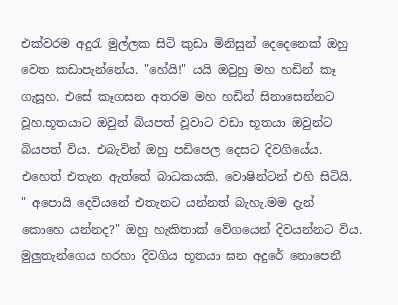එක්වරම අදුරැ මුල්ලක සිටි කුඩා මිනිසුන් දෙදෙනෙක් ඔහු වෙත කඩාපැන්නේය. "හේයි!" යයි ඔවුහු මහ හඩින් කෑ ගැසූහ. එසේ කෑගසන අතරම මහ හඩින් සිනාසෙන්නට වූහ.භූතයාට ඔවුන් බියපත් වූවාට වඩා භූතයා ඔවුන්ට බියපත් විය. එබැවින් ඔහු පඩිපෙල දෙසට දිවගියේය. එහෙත් එතැන ඇත්තේ බාධකයකි. වොෂින්ටන් එහි සිටියි. " අපොයි දෙවියනේ එතැනට යන්නත් බැහැ.මම දැන් කොහෙ යන්නද?" ඔහු හැකිතාක් වේගයෙන් දිවයන්නට විය. මුලුතැන්ගෙය හරහා දිවගිය භූතයා ඝන අදුරේ නොපෙනී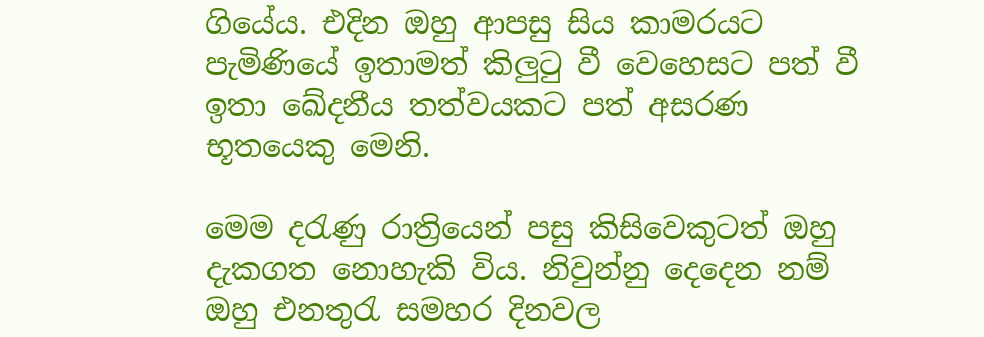ගියේය. එදින ඔහු ආපසු සිය කාමරයට පැමිණියේ ඉතාමත් කිලුටු වී වෙහෙසට පත් වී ඉතා ඛේදනීය තත්වයකට පත් අසරණ භූතයෙකු මෙනි.

මෙම දරැණු රාත්‍රියෙන් පසු කිසිවෙකුටත් ඔහු දැකගත නොහැකි විය. නිවුන්නු දෙදෙන නම් ඔහු එනතුරැ සමහර දිනවල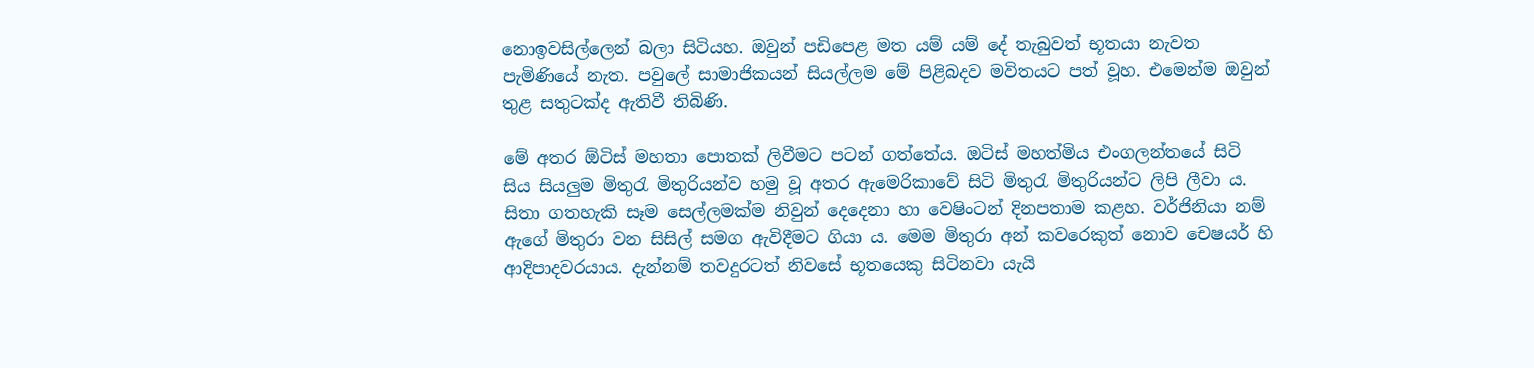නොඉවසිල්ලෙන් බලා සිටියහ. ඔවුන් පඩිපෙළ මත යම් යම් දේ තැබුවත් භූතයා නැවත පැමිණියේ නැත. පවුලේ සාමාජිකයන් සියල්ලම මේ පිළිබදව මවිතයට පත් වූහ. එමෙන්ම ඔවුන් තුළ සතුටක්ද ඇතිවී තිබිණි.

මේ අතර ඕටිස් මහතා පොතක් ලිවීමට පටන් ගත්තේය. ඔටිස් මහත්මිය එංගලන්තයේ සිටි සිය සියලුම මිතුරැ මිතුරියන්ව හමු වූ අතර ඇමෙරිකාවේ සිටි මිතුරැ මිතුරියන්ට ලිපි ලීවා ය. සිතා ගතහැකි සෑම සෙල්ලමක්ම නිවුන් දෙදෙනා හා වෙෂිංටන් දිනපතාම කළහ. වර්ජිනියා නම් ඇගේ මිතුරා වන සිසිල් සමග ඇවිදීමට ගියා ය. මෙම මිතුරා අන් කවරෙකුත් නොව චෙෂයර් හි ආදිපාදවරයාය. දැන්නම් තවදුරටත් නිවසේ භූතයෙකු සිටිනවා යැයි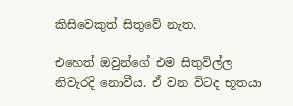කිසිවෙකුත් සිතුවේ නැත.

එහෙත් ඔවුන්ගේ එම සිතුවිල්ල නිවැරදි නොවීය. ඒ වන විටද භූතයා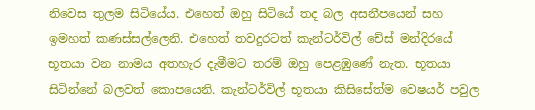නිවෙස තුලම සිටියේය. එහෙත් ඔහු සිටියේ තද බල අසනීපයෙන් සහ ඉමහත් කණස්සල්ලෙනි. එහෙත් තවදුරටත් කැන්ටර්විල් චේස් මන්දිරයේ භූතයා වන නාමය අතහැර දැමීමට තරම් ඔහු පෙළඹුණේ නැත. භූතයා සිටින්නේ බලවත් කොපයෙනි. කැන්ටර්විල් භූතයා කිසිසේත්ම වෙෂයර් පවුල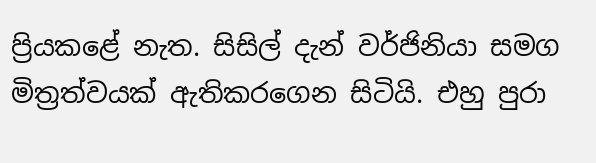ප්‍රියකළේ නැත. සිසිල් දැන් වර්ජිනියා සමග මිත්‍ර‍ත්වයක් ඇතිකරගෙන සිටියි. එහු පුරා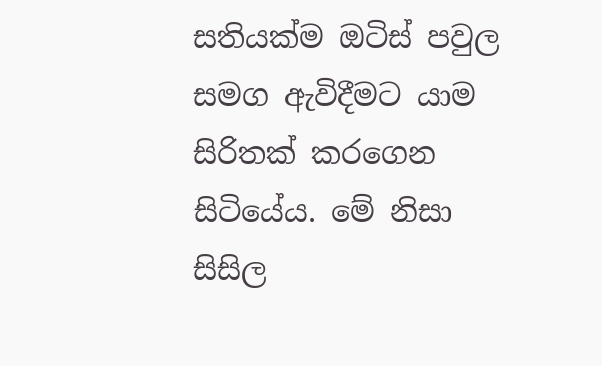සතියක්ම ඔටිස් පවුල සමග ඇවිදීමට යාම සිරිතක් කරගෙන සිටියේය. මේ නිසා සිසිල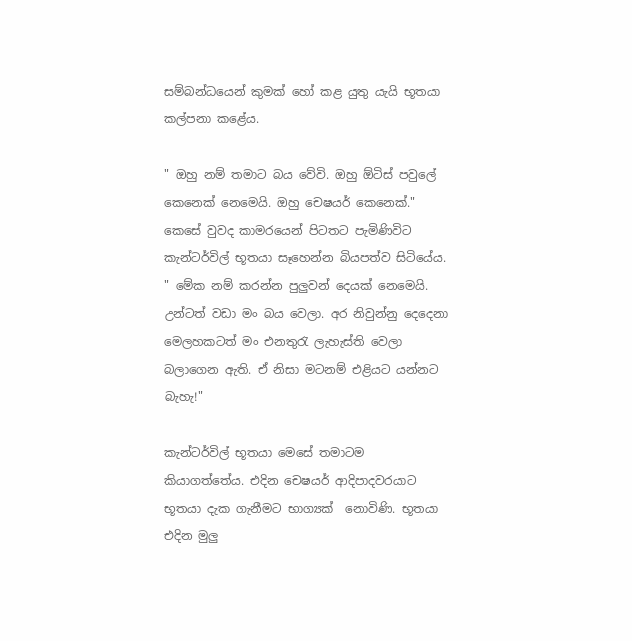සම්බන්ධයෙන් කුමක් හෝ කළ යුතු යැයි භූතයා කල්පනා කළේය.

" ඔහු නම් තමාට බය වේවි. ඔහු ඕටිස් පවුලේ කෙනෙක් නෙමෙයි. ඔහු චෙෂයර් කෙනෙක්." කෙසේ වුවද කාමරයෙන් පිටතට පැමිණිවිට කැන්ටර්විල් භූතයා සෑහෙන්න බියපත්ව සිටියේය. " මේක නම් කරන්න පුලුවන් දෙයක් නෙමෙයි. උන්ටත් වඩා මං බය වෙලා. අර නිවුන්නු දෙදෙනා මෙලහකටත් මං එනතුරැ ලැහැස්ති වෙලා බලාගෙන ඇති. ඒ නිසා මටනම් එළියට යන්නට බැහැ!"

කැන්ටර්විල් භූතයා මෙසේ තමාටම කියාගත්තේය. එදින චෙෂයර් ආදිපාදවරයාට භූතයා දැක ගැනීමට භාග්‍යක්  නොවිණි. භූතයා එදින මුලු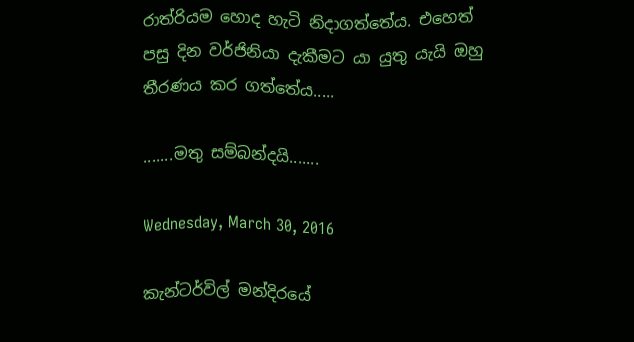රාත්රියම හොද හැටි නිදාගත්තේය. එහෙත් පසු දින වර්ජිනියා දැකීමට යා යුතු යැයි ඔහු තීරණය කර ගත්තේය.....

.......මතු සම්බන්දයි.......

Wednesday, March 30, 2016

කැන්ටර්විල් මන්දිරයේ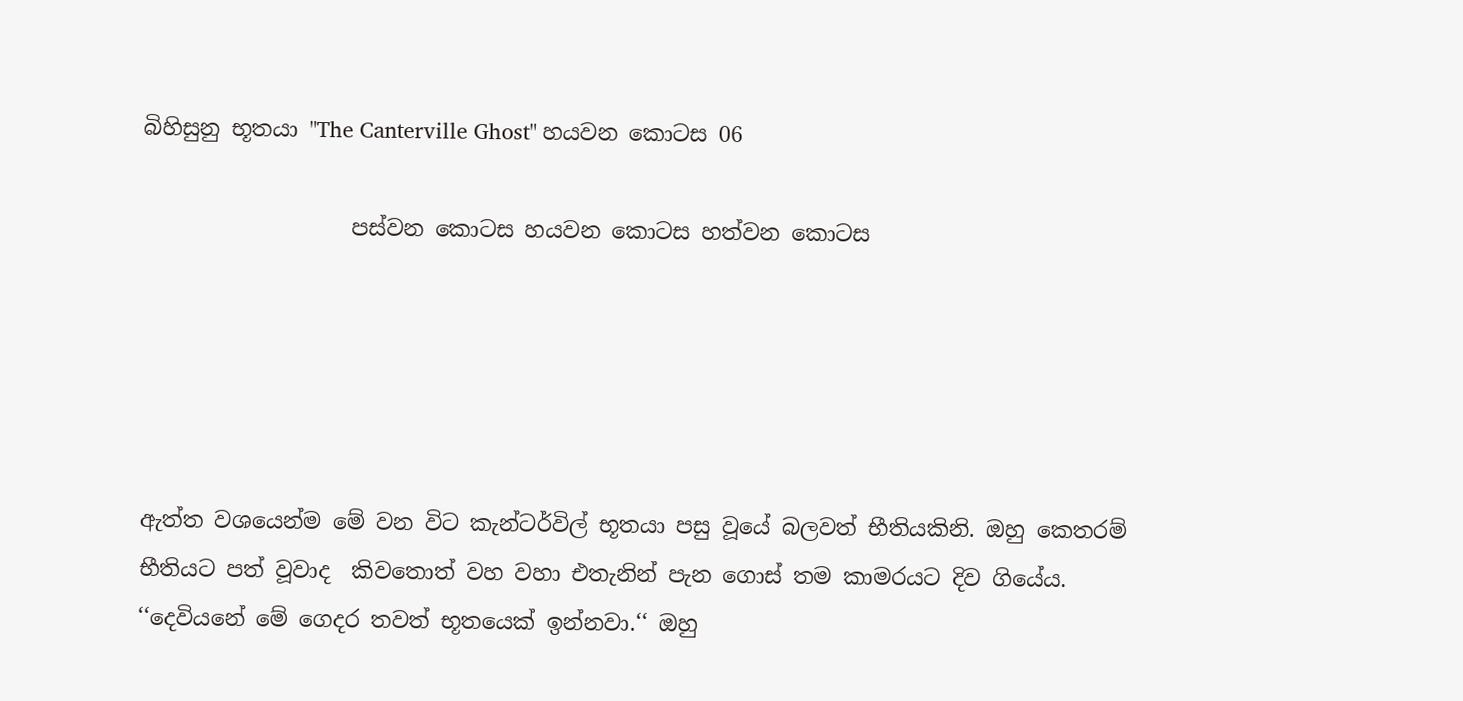බිහිසුනු භූතයා "The Canterville Ghost" හයවන කොටස 06

                   පස්වන කොටස හයවන කොටස හත්වන කොටස





ඇත්ත වශයෙන්ම මේ වන විට කැන්ටර්විල් භූතයා පසු වූයේ බලවත් භීතියකිනි. ඔහු කෙතරම් භීතියට පත් වූවාද  කිවතොත් වහ වහා එතැනින් පැන ගොස් තම කාමරයට දිව ගියේය. ‘‘දෙවියනේ මේ ගෙදර තවත් භූතයෙක් ඉන්නවා.‘‘ ඔහු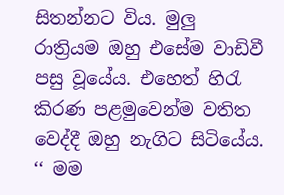සිතන්නට විය. මුලු රාත්‍රියම ඔහු එසේම වාඩිවී පසු වූයේය. එහෙත් හිරැ කිරණ පළමුවෙන්ම වතිත වෙද්දී ඔහු නැගිට සිටියේය. ‘‘ මම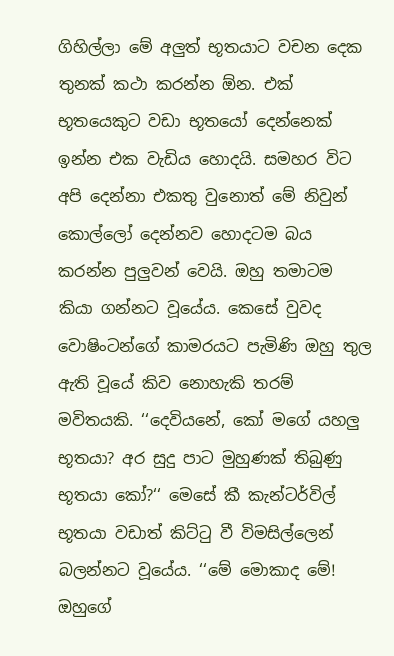ගිහිල්ලා මේ අලුත් භූතයාට වචන දෙක තුනක් කථා කරන්න ඕන. එක් භූතයෙකුට වඩා භූතයෝ දෙන්නෙක් ඉන්න එක වැඩිය හොදයි. සමහර විට අපි දෙන්නා එකතු වුනොත් මේ නිවුන් කොල්ලෝ දෙන්නව හොදටම බය කරන්න පුලුවන් වෙයි. ඔහු තමාටම කියා ගන්නට වූයේය. කෙසේ වුවද වොෂිංටන්ගේ කාමරයට පැමිණි ඔහු තුල ඇති වූයේ කිව නොහැකි තරම් මවිතයකි. ‘‘දෙවියනේ, කෝ මගේ යහලු භූතයා? අර සුදු පාට මුහුණක් තිබුණු භූතයා කෝ?‘‘ මෙසේ කී කැන්ටර්විල් භූතයා වඩාත් කිට්ටු වී විමසිල්ලෙන් බලන්නට වූයේය. ‘‘මේ මොකාද මේ! ඔහුගේ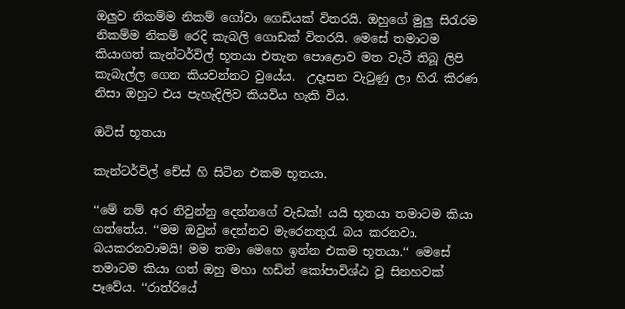ඔලුව නිකම්ම නිකම් ගෝවා ගෙඩියක් විතරයි. ඔහුගේ මුලු සිරැරම නිකම්ම නිකම් රෙදි කැබලි ගොඩක් විතරයි. මෙසේ තමාටම කියාගත් කැන්ටර්විල් භූතයා එතැන පොළොව මත වැටී තිබූ ලිපි කැබැල්ල ගෙන කියවන්නට වුයේය.  උදෑසන වැටුණු ලා හිරැ කිරණ නිසා ඔහුට එය පැහැදිලිව කියවිය හැකි විය.

ඔටිස් භූතයා

කැන්ටර්විල් චේස් හි සිටින එකම භූතයා.

‘‘මේ නම් අර නිවුන්නු දෙන්නගේ වැඩක්! යයි භූතයා තමාටම කියා ගත්තේය. ‘‘මම ඔවුන් දෙන්නව මැරෙනතුරැ බය කරනවා. බයකරනවාමයි! මම තමා මෙහෙ ඉන්න එකම භූතයා.‘‘ මෙසේ තමාටම කියා ගත් ඔහු මහා හඩින් කෝපාවිශ්ඨ වූ සිනහවක් පෑවේය. ‘‘රාත්රියේ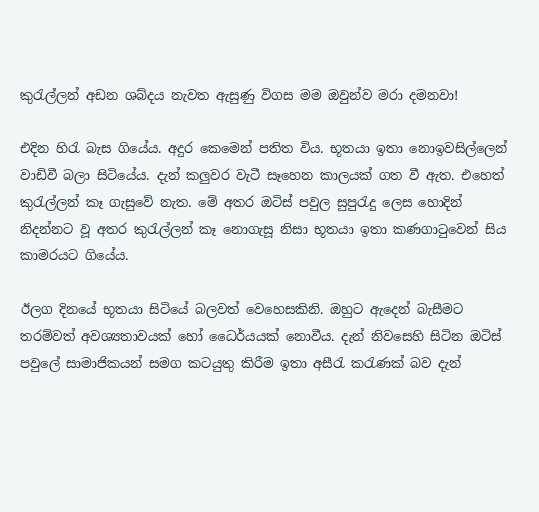කුරැල්ලන් අඩන ශබ්දය නැවත ඇසුණු විගස මම ඔවුන්ව මරා දමනවා!

එදින හිරැ බැස ගියේය. අදුර කෙමෙන් පතිත විය. භූතයා ඉතා නොඉවසිල්ලෙන් වාඩිවී බලා සිටියේය. දැන් කලුවර වැටී සෑහෙන කාලයක් ගත වී ඇත. එහෙත් කුරැල්ලන් කෑ ගැසුවේ නැත. මේ අතර ඔටිස් පවුල සුපුරැදු ලෙස හොදින් නිදන්නට වූ අතර කුරැල්ලන් කෑ නොගැසූ නිසා භූතයා ඉතා කණගාටුවෙන් සිය කාමරයට ගියේය.

ඊලග දිනයේ භූතයා සිටියේ බලවත් වෙහෙසකිනි. ඔහුට ඇදෙන් බැසීමට තරම්වත් අවශ්‍යතාවයක් හෝ ධෛර්යයක් නොවීය. දැන් නිවසෙහි සිටින ඔටිස් පවුලේ සාමාජිකයන් සමග කටයුතු කිරීම ඉතා අසීරැ කරැණක් බව දැන්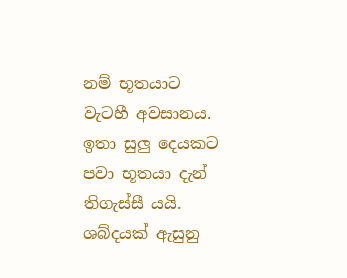නම් භූතයාට වැටහී අවසානය. ඉතා සුලු දෙයකට පවා භූතයා දැන් තිගැස්සී යයි. ශබ්දයක් ඇසුනු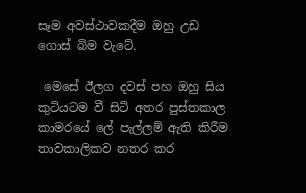සෑම අවස්ථාවකදීම ඔහු උඩ ගොස් බිම වැටේ.

 මෙසේ ඊලග දවස් පහ ඔහු සිය කුටියටම වී සිටි අතර පුස්තකාල කාමරයේ ලේ පැල්ලම් ඇති කිරීම තාවකාලිකව නතර කර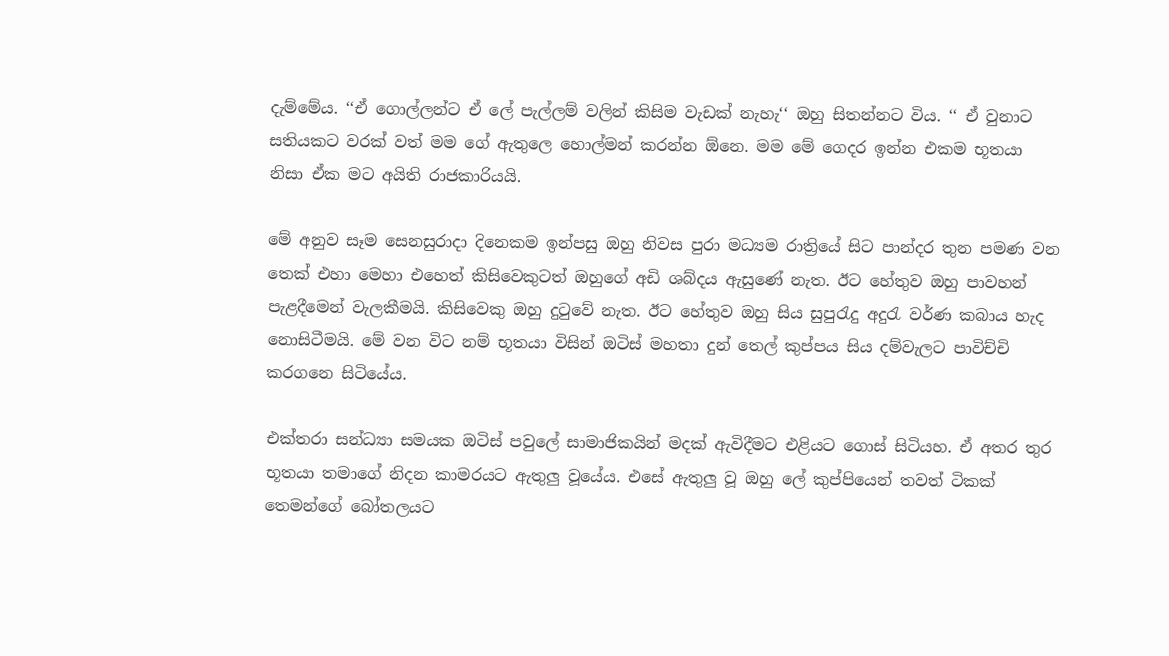දැම්මේය. ‘‘ඒ ගොල්ලන්ට ඒ ලේ පැල්ලම් වලින් කිසිම වැඩක් නැහැ‘‘ ඔහු සිතන්නට විය. ‘‘ ඒ වුනාට සතියකට වරක් වත් මම ගේ ඇතුලෙ හොල්මන් කරන්න ඕනෙ. මම මේ ගෙදර ඉන්න එකම භූතයා නිසා ඒක මට අයිති රාජකාරියයි.

මේ අනුව සෑම සෙනසුරාදා දිනෙකම ඉන්පසු ඔහු නිවස පුරා මධ්‍යම රාත්‍රියේ සිට පාන්දර තුන පමණ වන තෙක් එහා මෙහා එහෙත් කිසිවෙකුටත් ඔහුගේ අඩි ශබ්දය ඇසුණේ නැත. ඊට හේතුව ඔහු පාවහන් පැළදීමෙන් වැලකීමයි. කිසිවෙකු ඔහු දුටුවේ නැත. ඊට හේතුව ඔහු සිය සුපුරැදු අදුරැ වර්ණ කබාය හැද නොසිටීමයි. මේ වන විට නම් භූතයා විසින් ඔටිස් මහතා දුන් තෙල් කුප්පය සිය දම්වැලට පාවිච්චි කරගනෙ සිටියේය.

එක්තරා සන්ධ්‍යා සමයක ඔටිස් පවුලේ සාමාජිකයින් මදක් ඇවිදීමට එළියට ගොස් සිටියහ. ඒ අතර තුර භූතයා තමාගේ නිදන කාමරයට ඇතුලු වූයේය. එසේ ඇතුලු වූ ඔහු ලේ කුප්පියෙන් තවත් ටිකක් තෙමන්ගේ බෝතලයට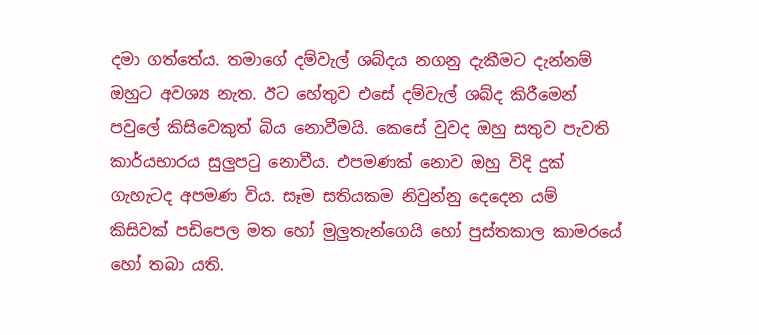දමා ගත්තේය. තමාගේ දම්වැල් ශබ්දය නගනු දැකීමට දැන්නම් ඔහුට අවශ්‍ය නැත. ඊට හේතුව එසේ දම්වැල් ශබ්ද කිරීමෙන් පවුලේ කිසිවෙකුත් බිය නොවීමයි. කෙසේ වුවද ඔහු සතුව පැවති කාර්යභාරය සුලුපටු නොවීය. එපමණක් නොව ඔහු විදි දුක් ගැහැටද අපමණ විය. සෑම සතියකම නිවුන්නු දෙදෙන යම් කිසිවක් පඩිපෙල මත හෝ මුලුතැන්ගෙයි හෝ පුස්තකාල කාමරයේ හෝ තබා යති.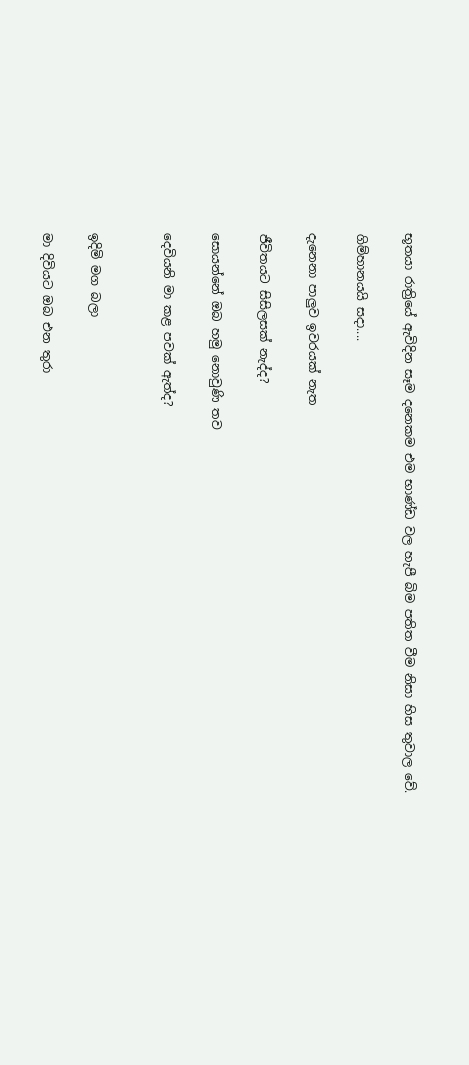භූතයා රාත්‍රියේ ඇවිදින සෑම දනෙකම එම භාණ්ඩ වල හැපී බිම පතිත වීම නිසා හිස තුවාල වේ.

ගිම්හානයයි සදා....

දැනෙනා පාලුව ඉවරයක් නැත

ජීවිතයට සිසිලසක් නැද්ද?

සොයන්නේ ඔබ හමු නොවුණි තව

දෙවියනි මා කළ පවක් ඇත්ද?


ඉදිමි මග බලා

මා දිවියට ඔබ එන තුරා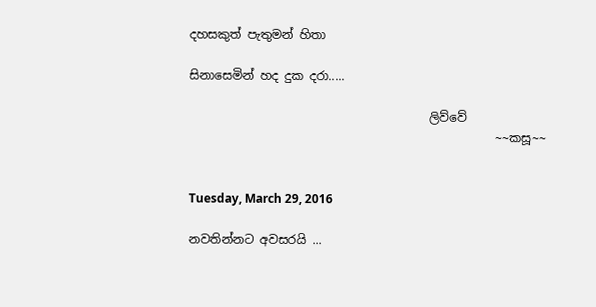දහසකුත් පැතුමන් හිතා

සිනාසෙමින් හද දුක දරා.....

                                        ලිව්වේ
                                                   ~~කසූ~~


Tuesday, March 29, 2016

නවතින්නට අවසරයි ...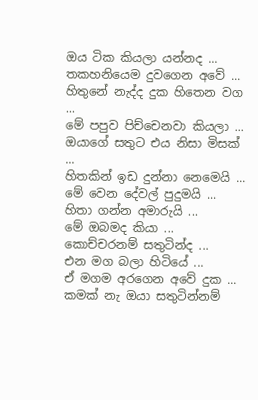ඔය ටික කියලා යන්නද ...
තකහනියෙම දුවගෙන අවේ ...
හිතුනේ නැද්ද දුක හිතෙන වග ...
මේ පපුව පිච්චෙනවා කියලා ...
ඔයාගේ සතුට එය නිසා මිසක් ...
හිතකින් ඉඩ දුන්නා නෙමෙයි ...
මේ වෙන දේවල් පුදුමයි ...
හිතා ගන්න අමාරුයි ...
මේ ඔබමද කියා ...
කොච්චරනම් සතුටින්ද ...
එන මග බලා හිටියේ ...
ඒ මගම අරගෙන අවේ දුක ...
කමක් නැ ඔයා සතුටින්නම්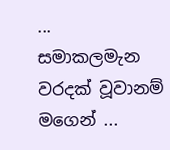...
සමාකලමැන වරදක් වූවානම් මගෙන් ...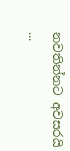නවතින්නට අවසරයි ...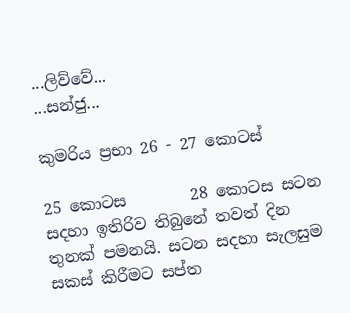...ලිව්වේ...
...සන්ජු...

කුමරිය ප්‍රභා 26 - 27 කොටස්

25 කොටස        28 කොටස සටන සදහා ඉතිරිව තිබුනේ තවත් දින තුනක් පමනයි. සටන සදහා සැලසුම සකස් කිරීමට සප්ත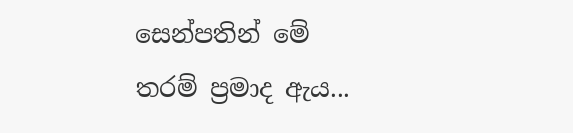සෙන්පතින් මේ තරම් ප්‍රමාද ඇය...